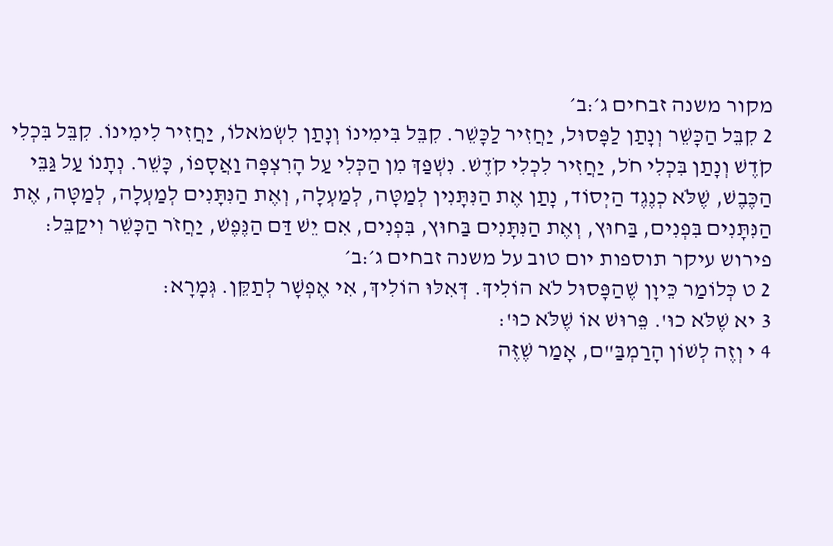מקור משנה זבחים ג׳:ב׳
2 קִבֵּל הַכָּשֵׁר וְנָתַן לַפָּסוּל, יַחֲזִיר לַכָּשֵׁר. קִבֵּל בִּימִינוֹ וְנָתַן לִשְׂמֹאלוֹ, יַחֲזִיר לִימִינוֹ. קִבֵּל בִּכְלִי קֹדֶשׁ וְנָתַן בִּכְלִי חֹל, יַחֲזִיר לִכְלִי קֹדֶשׁ. נִשְׁפַּךְ מִן הַכְּלִי עַל הָרִצְפָּה וַאֲסָפוֹ, כָּשֵׁר. נְתָנוֹ עַל גַּבֵּי הַכֶּבֶשׁ, שֶׁלֹּא כְנֶגֶד הַיְסוֹד, נָתַן אֶת הַנִּתָּנִין לְמַטָּה, לְמַעְלָה, וְאֶת הַנִּתָּנִים לְמַעְלָה, לְמַטָּה, אֶת הַנִּתָּנִים בִּפְנִים, בַּחוּץ, וְאֶת הַנִּתָּנִים בַּחוּץ, בִּפְנִים, אִם יֵשׁ דַּם הַנֶּפֶשׁ, יַחֲזֹר הַכָּשֵׁר וִיקַבֵּל:
פירוש עיקר תוספות יום טוב על משנה זבחים ג׳:ב׳
2 ט כְּלוֹמַר כֵּיוָן שֶׁהַפָּסוּל לֹא הוֹלִיךְ. דְּאִלּוּ הוֹלִיךְ, אִי אֶפְשָׁר לְתַקֵּן. גְּמָרָא:
3 יא שֶׁלֹּא כוּ'. פֵּרוּשׁ אוֹ שֶׁלֹּא כוּ':
4 י וְזֶה לְשׁוֹן הָרַמְבַּ"ם, אָמַר שֶׁזֶּה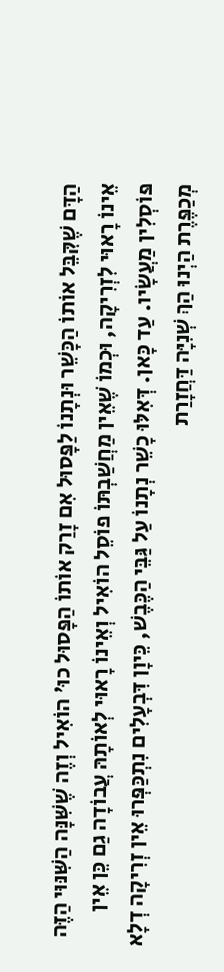הַדָּם שֶׁקִּבֵּל אוֹתוֹ הַכָּשֵׁר וּנְתָנוֹ לַפָּסוּל אִם זָרַק אוֹתוֹ הַפָּסוּל כוּ' הוֹאִיל וְזֶה שֶׁשִּׁנָּה הַשִּׁנּוּי הַזֶּה אֵינוֹ רָאוּי לִזְרִיקָה, וּכְמוֹ שֶׁאֵין מַחֲשַׁבְתּוֹ פוֹסֵל הוֹאִיל וְאֵינוֹ רָאוּי לְאוֹתָהּ עֲבוֹדָה גַם כֵּן אֵין פּוֹסְלִין מַעֲשָׂיו. עַד כָּאן. דְּאִלּוּ כָשֵׁר נְתָנוֹ עַל גַּבֵּי הַכֶּבֶשׁ, כֵּיוָן דִּבְעָלִים נִתְכַּפְּרוּ אֵין זְרִיקָה דְלָא מְכַפֶּרֶת הַיְנוּ הַךְ שְׁנִיָּה דַּחֲזָרַת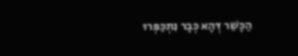הַכָּשֵׁר דְּהָא כְּבָר נִתְכַּפְּרוּ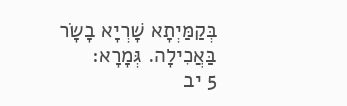בְּקַמַּיְתָא שָׁרְיָא בָשָׂר בַּאֲכִילָה. גְּמָרָא:
5 יב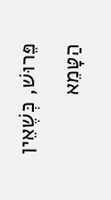פֵּרוּשׁ, כְּשֶׁאֵין הַטָּמֵא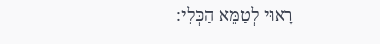רָאוּי לְטַמֵּא הַכְּלִי: